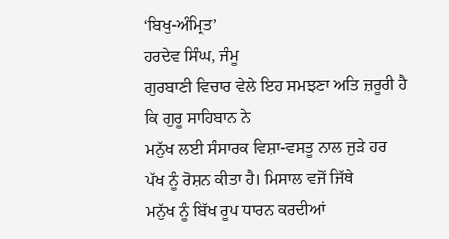‘ਬਿਖੁ-ਅੰਮ੍ਰਿਤ’
ਹਰਦੇਵ ਸਿੰਘ, ਜੰਮੂ
ਗੁਰਬਾਣੀ ਵਿਚਾਰ ਵੇਲੇ ਇਹ ਸਮਝਣਾ ਅਤਿ ਜ਼ਰੂਰੀ ਹੈ ਕਿ ਗੁਰੂ ਸਾਹਿਬਾਨ ਨੇ
ਮਨੁੱਖ ਲਈ ਸੰਸਾਰਕ ਵਿਸ਼ਾ-ਵਸਤੂ ਨਾਲ ਜੁੜੇ ਹਰ ਪੱਖ ਨੂੰ ਰੋਸ਼ਨ ਕੀਤਾ ਹੈ। ਮਿਸਾਲ ਵਜੋਂ ਜਿੱਥੇ
ਮਨੁੱਖ ਨੂੰ ਬਿੱਖ ਰੂਪ ਧਾਰਨ ਕਰਦੀਆਂ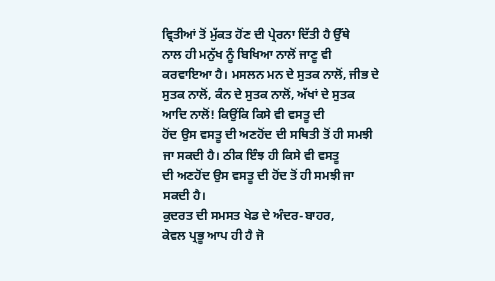ਵ੍ਰਿਤੀਆਂ ਤੋਂ ਮੁੱਕਤ ਹੋਂਣ ਦੀ ਪ੍ਰੇਰਨਾ ਦਿੱਤੀ ਹੈ ਉੱਥੇ
ਨਾਲ ਹੀ ਮਨੁੱਖ ਨੂੰ ਬਿਖਿਆ ਨਾਲੋਂ ਜਾਣੂ ਵੀ ਕਰਵਾਇਆ ਹੈ। ਮਸਲਨ ਮਨ ਦੇ ਸੁਤਕ ਨਾਲੋਂ, ਜੀਭ ਦੇ
ਸੁਤਕ ਨਾਲੋਂ, ਕੰਨ ਦੇ ਸੁਤਕ ਨਾਲੋਂ, ਅੱਖਾਂ ਦੇ ਸੁਤਕ ਆਦਿ ਨਾਲੋਂ! ਕਿਉਂਕਿ ਕਿਸੇ ਵੀ ਵਸਤੂ ਦੀ
ਹੋਂਦ ਉਸ ਵਸਤੂ ਦੀ ਅਣਹੋਂਦ ਦੀ ਸਥਿਤੀ ਤੋਂ ਹੀ ਸਮਝੀ ਜਾ ਸਕਦੀ ਹੈ। ਠੀਕ ਇੰਝ ਹੀ ਕਿਸੇ ਵੀ ਵਸਤੂ
ਦੀ ਅਣਹੋਂਦ ਉਸ ਵਸਤੂ ਦੀ ਹੋਂਦ ਤੋਂ ਹੀ ਸਮਝੀ ਜਾ ਸਕਦੀ ਹੈ।
ਕੁਦਰਤ ਦੀ ਸਮਸਤ ਖੇਡ ਦੇ ਅੰਦਰ-ਬਾਹਰ,
ਕੇਵਲ ਪ੍ਰਭੂ ਆਪ ਹੀ ਹੈ ਜੋ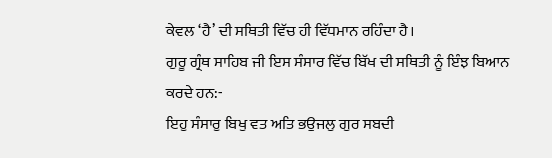ਕੇਵਲ ‘ਹੈ’ ਦੀ ਸਥਿਤੀ ਵਿੱਚ ਹੀ ਵਿੱਧਮਾਨ ਰਹਿੰਦਾ ਹੈ।
ਗੁਰੂ ਗ੍ਰੰਥ ਸਾਹਿਬ ਜੀ ਇਸ ਸੰਸਾਰ ਵਿੱਚ ਬਿੱਖ ਦੀ ਸਥਿਤੀ ਨੂੰ ਇੰਝ ਬਿਆਨ
ਕਰਦੇ ਹਨ:-
ਇਹੁ ਸੰਸਾਰੁ ਬਿਖੁ ਵਤ ਅਤਿ ਭਉਜਲੁ ਗੁਰ ਸਬਦੀ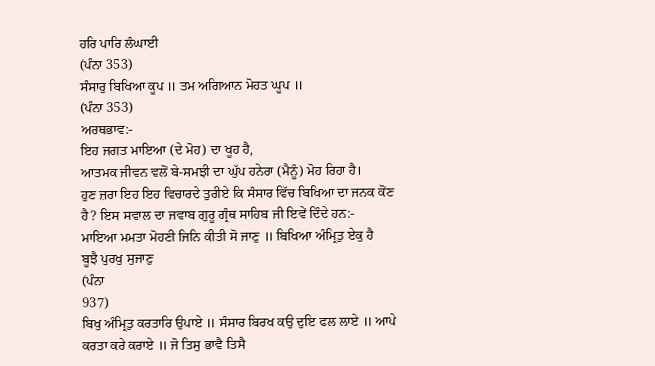ਹਰਿ ਪਾਰਿ ਲੰਘਾਈ
(ਪੰਨਾ 353)
ਸੰਸਾਰੁ ਬਿਖਿਆ ਕੂਪ ॥ ਤਮ ਅਗਿਆਨ ਮੋਹਤ ਘੂਪ ॥
(ਪੰਨਾ 353)
ਅਰਥਭਾਵ:-
ਇਹ ਜਗਤ ਮਾਇਆ (ਦੇ ਮੋਹ) ਦਾ ਖੂਹ ਹੈ,
ਆਤਮਕ ਜੀਵਨ ਵਲੋਂ ਬੇ-ਸਮਝੀ ਦਾ ਘੁੱਪ ਹਨੇਰਾ (ਮੈਨੂੰ) ਮੋਹ ਰਿਹਾ ਹੈ।
ਹੁਣ ਜ਼ਰਾ ਇਹ ਇਹ ਵਿਚਾਰਦੇ ਤੁਰੀਏ ਕਿ ਸੰਸਾਰ ਵਿੱਚ ਬਿਖਿਆ ਦਾ ਜਨਕ ਕੋਂਣ
ਹੈ? ਇਸ ਸਵਾਲ ਦਾ ਜਵਾਬ ਗੁਰੂ ਗ੍ਰੰਥ ਸਾਹਿਬ ਜੀ ਇਵੇਂ ਦਿੰਦੇ ਹਨ:-
ਮਾਇਆ ਮਮਤਾ ਮੋਹਣੀ ਜਿਨਿ ਕੀਤੀ ਸੋ ਜਾਣੁ ॥ ਬਿਖਿਆ ਅੰਮ੍ਰਿਤੁ ਏਕੁ ਹੈ
ਬੂਝੈ ਪੁਰਖੁ ਸੁਜਾਣੁ
(ਪੰਨਾ
937)
ਬਿਖੁ ਅੰਮ੍ਰਿਤੁ ਕਰਤਾਰਿ ਉਪਾਏ ॥ ਸੰਸਾਰ ਬਿਰਖ ਕਉ ਦੁਇ ਫਲ ਲਾਏ ॥ ਆਪੇ
ਕਰਤਾ ਕਰੇ ਕਰਾਏ ॥ ਜੋ ਤਿਸੁ ਭਾਵੈ ਤਿਸੈ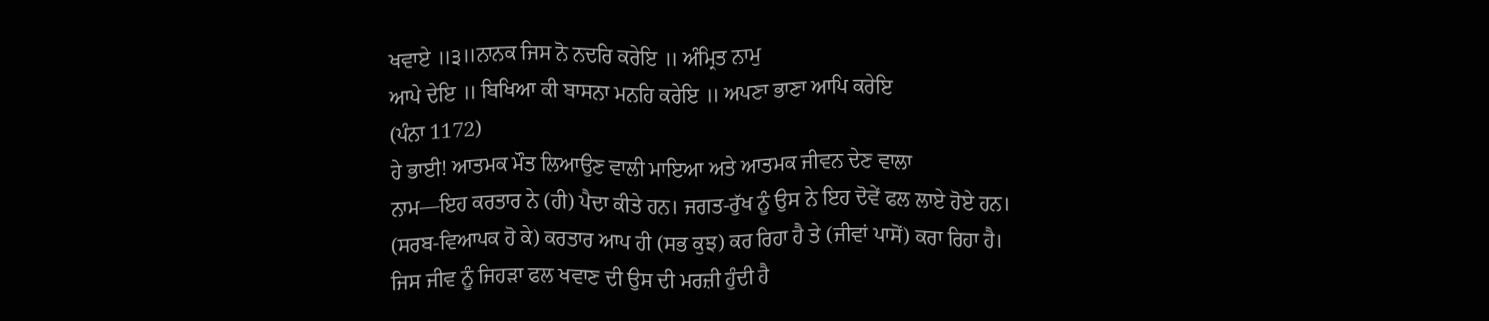ਖਵਾਏ ॥੩॥ਨਾਨਕ ਜਿਸ ਨੋ ਨਦਰਿ ਕਰੇਇ ॥ ਅੰਮ੍ਰਿਤ ਨਾਮੁ
ਆਪੇ ਦੇਇ ॥ ਬਿਖਿਆ ਕੀ ਬਾਸਨਾ ਮਨਹਿ ਕਰੇਇ ॥ ਅਪਣਾ ਭਾਣਾ ਆਪਿ ਕਰੇਇ
(ਪੰਨਾ 1172)
ਹੇ ਭਾਈ! ਆਤਮਕ ਮੌਤ ਲਿਆਉਣ ਵਾਲੀ ਮਾਇਆ ਅਤੇ ਆਤਮਕ ਜੀਵਨ ਦੇਣ ਵਾਲਾ
ਨਾਮ—ਇਹ ਕਰਤਾਰ ਨੇ (ਹੀ) ਪੈਦਾ ਕੀਤੇ ਹਨ। ਜਗਤ-ਰੁੱਖ ਨੂੰ ਉਸ ਨੇ ਇਹ ਦੋਵੇਂ ਫਲ ਲਾਏ ਹੋਏ ਹਨ।
(ਸਰਬ-ਵਿਆਪਕ ਹੋ ਕੇ) ਕਰਤਾਰ ਆਪ ਹੀ (ਸਭ ਕੁਝ) ਕਰ ਰਿਹਾ ਹੈ ਤੇ (ਜੀਵਾਂ ਪਾਸੋਂ) ਕਰਾ ਰਿਹਾ ਹੈ।
ਜਿਸ ਜੀਵ ਨੂੰ ਜਿਹੜਾ ਫਲ ਖਵਾਣ ਦੀ ਉਸ ਦੀ ਮਰਜ਼ੀ ਹੁੰਦੀ ਹੈ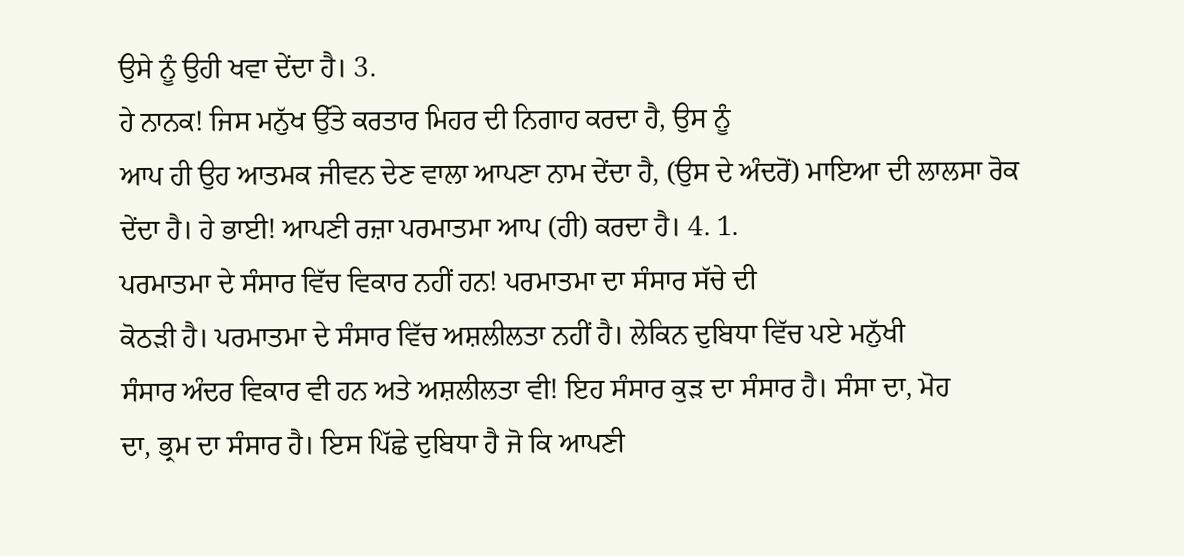ਉਸੇ ਨੂੰ ਉਹੀ ਖਵਾ ਦੇਂਦਾ ਹੈ। 3.
ਹੇ ਨਾਨਕ! ਜਿਸ ਮਨੁੱਖ ਉੱਤੇ ਕਰਤਾਰ ਮਿਹਰ ਦੀ ਨਿਗਾਹ ਕਰਦਾ ਹੈ, ਉਸ ਨੂੰ
ਆਪ ਹੀ ਉਹ ਆਤਮਕ ਜੀਵਨ ਦੇਣ ਵਾਲਾ ਆਪਣਾ ਨਾਮ ਦੇਂਦਾ ਹੈ, (ਉਸ ਦੇ ਅੰਦਰੋਂ) ਮਾਇਆ ਦੀ ਲਾਲਸਾ ਰੋਕ
ਦੇਂਦਾ ਹੈ। ਹੇ ਭਾਈ! ਆਪਣੀ ਰਜ਼ਾ ਪਰਮਾਤਮਾ ਆਪ (ਹੀ) ਕਰਦਾ ਹੈ। 4. 1.
ਪਰਮਾਤਮਾ ਦੇ ਸੰਸਾਰ ਵਿੱਚ ਵਿਕਾਰ ਨਹੀਂ ਹਨ! ਪਰਮਾਤਮਾ ਦਾ ਸੰਸਾਰ ਸੱਚੇ ਦੀ
ਕੋਠੜੀ ਹੈ। ਪਰਮਾਤਮਾ ਦੇ ਸੰਸਾਰ ਵਿੱਚ ਅਸ਼ਲੀਲਤਾ ਨਹੀਂ ਹੈ। ਲੇਕਿਨ ਦੁਬਿਧਾ ਵਿੱਚ ਪਏ ਮਨੁੱਖੀ
ਸੰਸਾਰ ਅੰਦਰ ਵਿਕਾਰ ਵੀ ਹਨ ਅਤੇ ਅਸ਼ਲੀਲਤਾ ਵੀ! ਇਹ ਸੰਸਾਰ ਕੁੜ ਦਾ ਸੰਸਾਰ ਹੈ। ਸੰਸਾ ਦਾ, ਮੋਹ
ਦਾ, ਭ੍ਰਮ ਦਾ ਸੰਸਾਰ ਹੈ। ਇਸ ਪਿੱਛੇ ਦੁਬਿਧਾ ਹੈ ਜੋ ਕਿ ਆਪਣੀ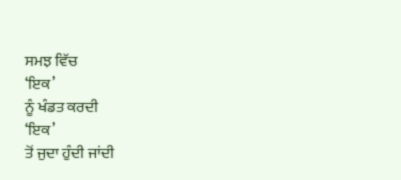ਸਮਝ ਵਿੱਚ
‘ਇਕ’
ਨੂੰ ਖੰਡਤ ਕਰਦੀ
‘ਇਕ’
ਤੋਂ ਜੁਦਾ ਹੁੰਦੀ ਜਾਂਦੀ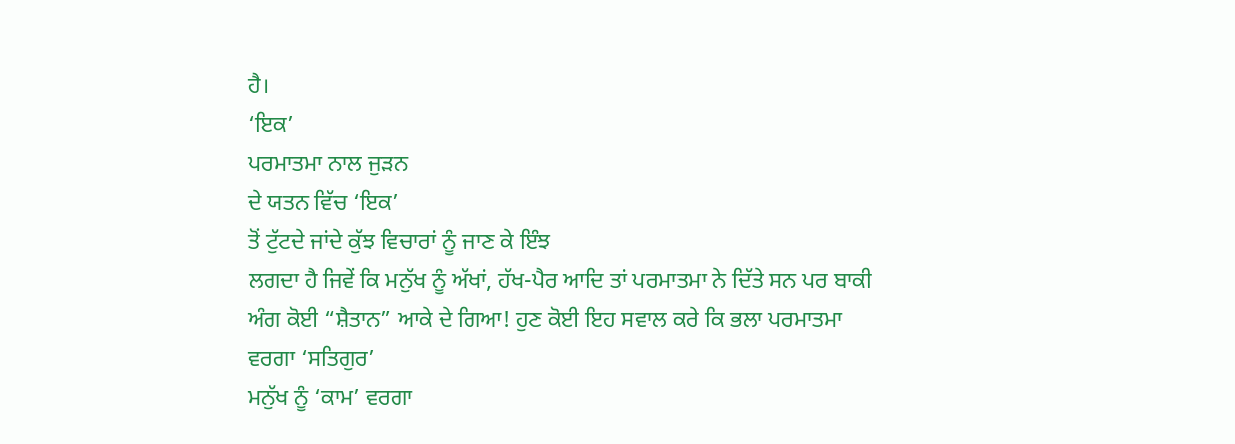ਹੈ।
‘ਇਕ’
ਪਰਮਾਤਮਾ ਨਾਲ ਜੁੜਨ
ਦੇ ਯਤਨ ਵਿੱਚ ‘ਇਕ’
ਤੋਂ ਟੁੱਟਦੇ ਜਾਂਦੇ ਕੁੱਝ ਵਿਚਾਰਾਂ ਨੂੰ ਜਾਣ ਕੇ ਇੰਝ
ਲਗਦਾ ਹੈ ਜਿਵੇਂ ਕਿ ਮਨੁੱਖ ਨੂੰ ਅੱਖਾਂ, ਹੱਖ-ਪੈਰ ਆਦਿ ਤਾਂ ਪਰਮਾਤਮਾ ਨੇ ਦਿੱਤੇ ਸਨ ਪਰ ਬਾਕੀ
ਅੰਗ ਕੋਈ “ਸ਼ੈਤਾਨ” ਆਕੇ ਦੇ ਗਿਆ! ਹੁਣ ਕੋਈ ਇਹ ਸਵਾਲ ਕਰੇ ਕਿ ਭਲਾ ਪਰਮਾਤਮਾ ਵਰਗਾ ‘ਸਤਿਗੁਰ’
ਮਨੁੱਖ ਨੂੰ ‘ਕਾਮ’ ਵਰਗਾ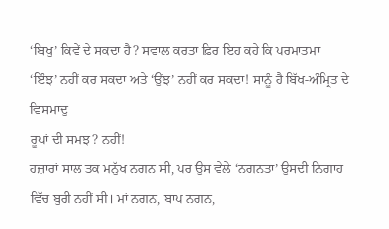‘ਬਿਖੁ’ ਕਿਵੇਂ ਦੇ ਸਕਦਾ ਹੈ? ਸਵਾਲ ਕਰਤਾ ਫ਼ਿਰ ਇਹ ਕਹੇ ਕਿ ਪਰਮਾਤਮਾ
‘ਇੰਝ’ ਨਹੀਂ ਕਰ ਸਕਦਾ ਅਤੇ ‘ਉਂਝ’ ਨਹੀਂ ਕਰ ਸਕਦਾ! ਸਾਨੂੰ ਹੈ ਬਿੱਖ-ਅੰਮ੍ਰਿਤ ਦੇ ਵਿਸਮਾਦੁ
ਰੂਪਾਂ ਦੀ ਸਮਝ? ਨਹੀਂ!
ਹਜ਼ਾਰਾਂ ਸਾਲ ਤਕ ਮਨੁੱਖ ਨਗਨ ਸੀ, ਪਰ ਉਸ ਵੇਲੇ ‘ਨਗਨਤਾ’ ਉਸਦੀ ਨਿਗਾਹ
ਵਿੱਚ ਬੁਰੀ ਨਹੀਂ ਸੀ। ਮਾਂ ਨਗਨ, ਬਾਪ ਨਗਨ,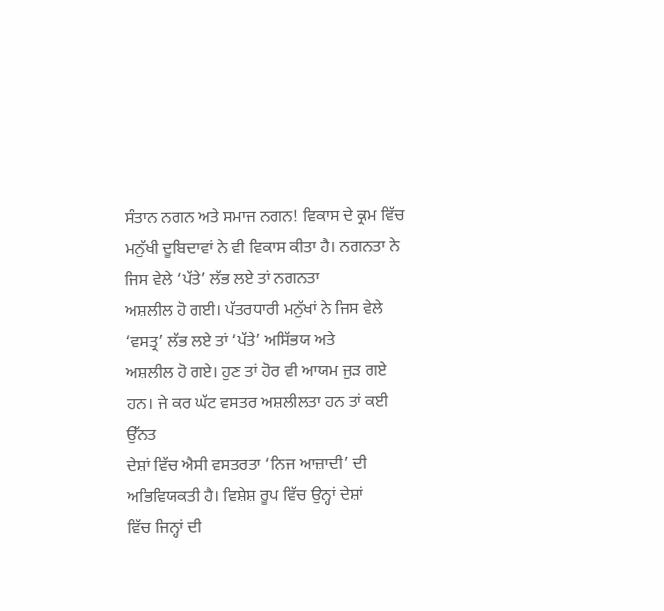ਸੰਤਾਨ ਨਗਨ ਅਤੇ ਸਮਾਜ ਨਗਨ! ਵਿਕਾਸ ਦੇ ਕ੍ਰਮ ਵਿੱਚ
ਮਨੁੱਖੀ ਦੂਬਿਦਾਵਾਂ ਨੇ ਵੀ ਵਿਕਾਸ ਕੀਤਾ ਹੈ। ਨਗਨਤਾ ਨੇ ਜਿਸ ਵੇਲੇ ‘ਪੱਤੇ’ ਲੱਭ ਲਏ ਤਾਂ ਨਗਨਤਾ
ਅਸ਼ਲੀਲ ਹੋ ਗਈ। ਪੱਤਰਧਾਰੀ ਮਨੁੱਖਾਂ ਨੇ ਜਿਸ ਵੇਲੇ ‘ਵਸਤ੍ਰ’ ਲੱਭ ਲਏ ਤਾਂ ‘ਪੱਤੇ’ ਅਸਿੱਭਯ ਅਤੇ
ਅਸ਼ਲੀਲ ਹੋ ਗਏ। ਹੁਣ ਤਾਂ ਹੋਰ ਵੀ ਆਯਮ ਜੁੜ ਗਏ ਹਨ। ਜੇ ਕਰ ਘੱਟ ਵਸਤਰ ਅਸ਼ਲੀਲਤਾ ਹਨ ਤਾਂ ਕਈ ਉੱਨਤ
ਦੇਸ਼ਾਂ ਵਿੱਚ ਐਸੀ ਵਸਤਰਤਾ ‘ਨਿਜ ਆਜ਼ਾਦੀ’ ਦੀ ਅਭਿਵਿਯਕਤੀ ਹੈ। ਵਿਸ਼ੇਸ਼ ਰੂਪ ਵਿੱਚ ਉਨ੍ਹਾਂ ਦੇਸ਼ਾਂ
ਵਿੱਚ ਜਿਨ੍ਹਾਂ ਦੀ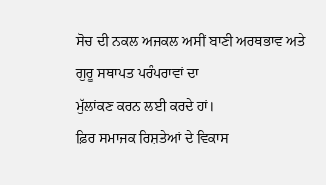ਸੋਚ ਦੀ ਨਕਲ ਅਜਕਲ ਅਸੀਂ ਬਾਣੀ ਅਰਥਭਾਵ ਅਤੇ ਗੁਰੂ ਸਥਾਪਤ ਪਰੰਪਰਾਵਾਂ ਦਾ
ਮੁੱਲਾਂਕਣ ਕਰਨ ਲਈ ਕਰਦੇ ਹਾਂ।
ਫ਼ਿਰ ਸਮਾਜਕ ਰਿਸ਼ਤੇਆਂ ਦੇ ਵਿਕਾਸ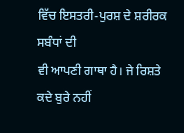ਵਿੱਚ ਇਸਤਰੀ-ਪੁਰਸ਼ ਦੇ ਸ਼ਰੀਰਕ ਸਬੰਧਾਂ ਦੀ
ਵੀ ਆਪਣੀ ਗਾਥਾ ਹੈ। ਜੇ ਰਿਸ਼ਤੇ ਕਦੇ ਬੁਰੇ ਨਹੀਂ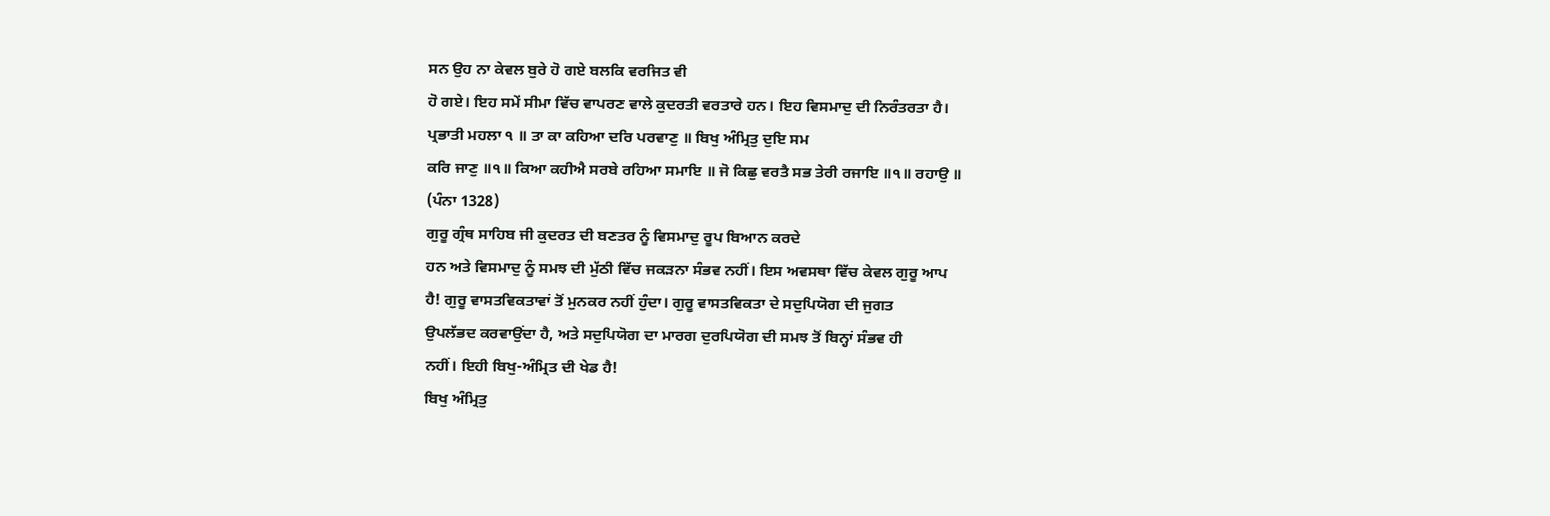ਸਨ ਉਹ ਨਾ ਕੇਵਲ ਬੁਰੇ ਹੋ ਗਏ ਬਲਕਿ ਵਰਜਿਤ ਵੀ
ਹੋ ਗਏ। ਇਹ ਸਮੇਂ ਸੀਮਾ ਵਿੱਚ ਵਾਪਰਣ ਵਾਲੇ ਕੁਦਰਤੀ ਵਰਤਾਰੇ ਹਨ। ਇਹ ਵਿਸਮਾਦੁ ਦੀ ਨਿਰੰਤਰਤਾ ਹੈ।
ਪ੍ਰਭਾਤੀ ਮਹਲਾ ੧ ॥ ਤਾ ਕਾ ਕਹਿਆ ਦਰਿ ਪਰਵਾਣੁ ॥ ਬਿਖੁ ਅੰਮ੍ਰਿਤੁ ਦੁਇ ਸਮ
ਕਰਿ ਜਾਣੁ ॥੧॥ ਕਿਆ ਕਹੀਐ ਸਰਬੇ ਰਹਿਆ ਸਮਾਇ ॥ ਜੋ ਕਿਛੁ ਵਰਤੈ ਸਭ ਤੇਰੀ ਰਜਾਇ ॥੧॥ ਰਹਾਉ ॥
(ਪੰਨਾ 1328)
ਗੁਰੂ ਗ੍ਰੰਥ ਸਾਹਿਬ ਜੀ ਕੁਦਰਤ ਦੀ ਬਣਤਰ ਨੂੰ ਵਿਸਮਾਦੁ ਰੂਪ ਬਿਆਨ ਕਰਦੇ
ਹਨ ਅਤੇ ਵਿਸਮਾਦੁ ਨੂੰ ਸਮਝ ਦੀ ਮੁੱਠੀ ਵਿੱਚ ਜਕੜਨਾ ਸੰਭਵ ਨਹੀਂ। ਇਸ ਅਵਸਥਾ ਵਿੱਚ ਕੇਵਲ ਗੁਰੂ ਆਪ
ਹੈ! ਗੁਰੂ ਵਾਸਤਵਿਕਤਾਵਾਂ ਤੋਂ ਮੁਨਕਰ ਨਹੀਂ ਹੁੰਦਾ। ਗੁਰੂ ਵਾਸਤਵਿਕਤਾ ਦੇ ਸਦੁਪਿਯੋਗ ਦੀ ਜੁਗਤ
ਉਪਲੱਭਦ ਕਰਵਾਉਂਦਾ ਹੈ, ਅਤੇ ਸਦੁਪਿਯੋਗ ਦਾ ਮਾਰਗ ਦੁਰਪਿਯੋਗ ਦੀ ਸਮਝ ਤੋਂ ਬਿਨ੍ਹਾਂ ਸੰਭਵ ਹੀ
ਨਹੀਂ। ਇਹੀ ਬਿਖੁ-ਅੰਮ੍ਰਿਤ ਦੀ ਖੇਡ ਹੈ!
ਬਿਖੁ ਅੰਮ੍ਰਿਤੁ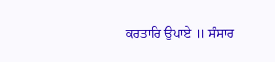ਕਰਤਾਰਿ ਉਪਾਏ ॥ ਸੰਸਾਰ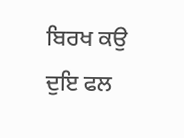ਬਿਰਖ ਕਉ ਦੁਇ ਫਲ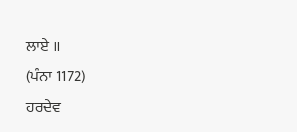ਲਾਏ ॥
(ਪੰਨਾ 1172)
ਹਰਦੇਵ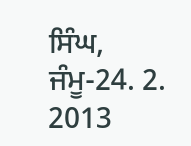ਸਿੰਘ, ਜੰਮੂ-24. 2. 2013